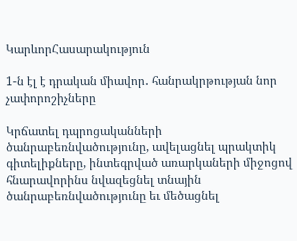ԿարևորՀասարակություն

1-ն էլ է դրական միավոր․ հանրակրթության նոր չափորոշիչները

Կրճատել դպրոցականների ծանրաբեռնվածությունը, ավելացնել պրակտիկ գիտելիքները, ինտեգրված առարկաների միջոցով հնարավորինս նվազեցնել տնային ծանրաբեռնվածությունը եւ մեծացնել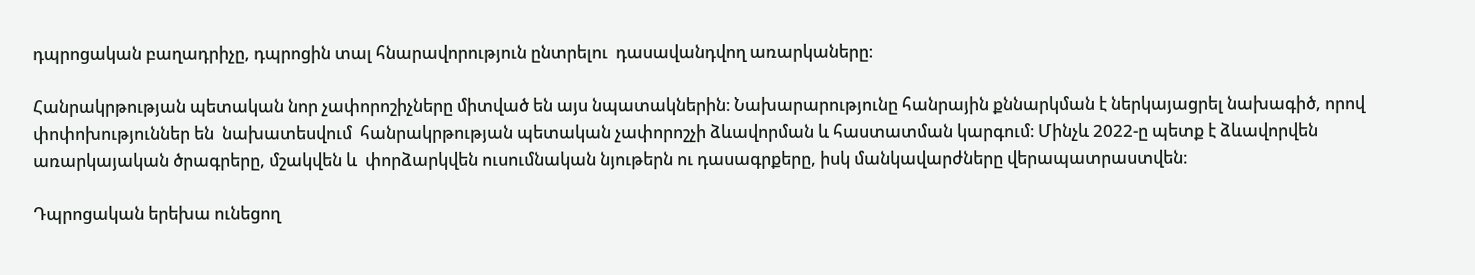դպրոցական բաղադրիչը, դպրոցին տալ հնարավորություն ընտրելու  դասավանդվող առարկաները։

Հանրակրթության պետական նոր չափորոշիչները միտված են այս նպատակներին։ Նախարարությունը հանրային քննարկման է ներկայացրել նախագիծ, որով փոփոխություններ են  նախատեսվում  հանրակրթության պետական չափորոշչի ձևավորման և հաստատման կարգում։ Մինչև 2022-ը պետք է ձևավորվեն առարկայական ծրագրերը, մշակվեն և  փորձարկվեն ուսումնական նյութերն ու դասագրքերը, իսկ մանկավարժները վերապատրաստվեն։

Դպրոցական երեխա ունեցող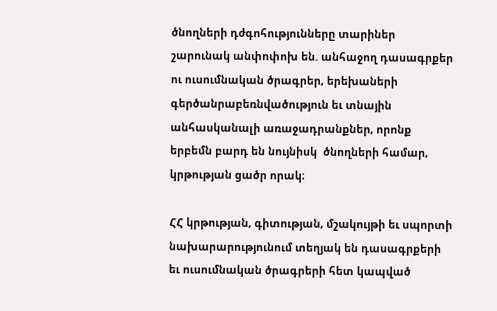ծնողների դժգոհությունները տարիներ շարունակ անփոփոխ են. անհաջող դասագրքեր ու ուսումնական ծրագրեր, երեխաների գերծանրաբեռնվածություն եւ տնային անհասկանալի առաջադրանքներ, որոնք երբեմն բարդ են նույնիսկ  ծնողների համար, կրթության ցածր որակ։

ՀՀ կրթության, գիտության, մշակույթի եւ սպորտի նախարարությունում տեղյակ են դասագրքերի եւ ուսումնական ծրագրերի հետ կապված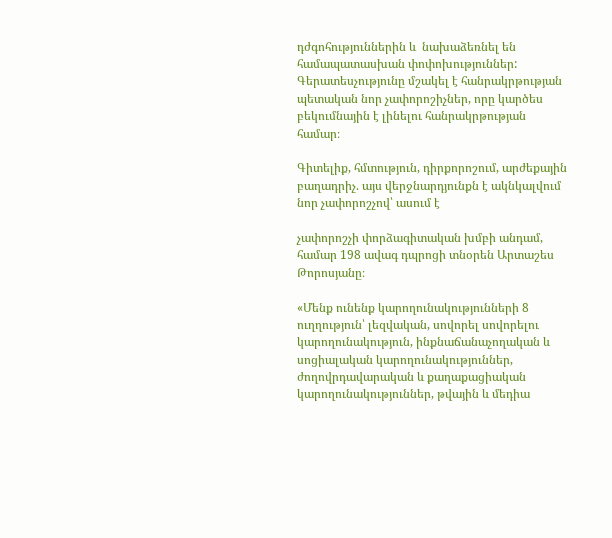դժգոհություններին և  նախաձեռնել են համապատասխան փոփոխություններ: Գերատեսչությունը մշակել է հանրակրթության պետական նոր չափորոշիչներ, որը կարծես բեկումնային է լինելու հանրակրթության համար։

Գիտելիք, հմտություն, դիրքորոշում, արժեքային բաղադրիչ. այս վերջնարդյունքն է ակնկալվում նոր չափորոշչով՝ ասում է

չափորոշչի փորձագիտական խմբի անդամ, համար 198 ավագ դպրոցի տնօրեն Արտաշես Թորոսյանը։

«Մենք ունենք կարողունակությունների 8 ուղղություն՝ լեզվական, սովորել սովորելու կարողունակություն, ինքնաճանաչողական և սոցիալական կարողունակություններ, ժողովրդավարական և քաղաքացիական կարողունակություններ, թվային և մեդիա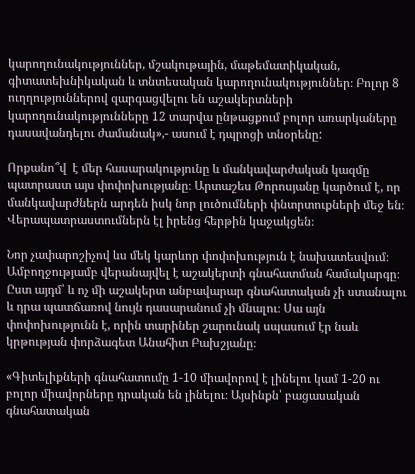կարողունակություններ, մշակութային, մաթեմատիկական, գիտատեխնիկական և տնտեսական կարողունակություններ։ Բոլոր 8 ուղղություններով զարգացվելու են աշակերտների կարողունակությունները 12 տարվա ընթացքում բոլոր առարկաները դասավանդելու ժամանակ»,- ասում է դպրոցի տնօրենը:

Որքանո՞վ  է մեր հասարակությունը և մանկավարժական կազմը պատրաստ այս փոփոխությանը։ Արտաշես Թորոսյանը կարծում է, որ մանկավարժներն արդեն իսկ նոր լուծումների փնտրտուքների մեջ են։ Վերապատրաստումներն էլ իրենց հերթին կաջակցեն։

Նոր չափարոշիչով ևս մեկ կարևոր փոփոխություն է նախատեսվում։ Ամբողջությամբ վերանայվել է աշակերտի գնահատման համակարգը։ Ըստ այդմ՝ և ոչ մի աշակերտ անբավարար գնահատական չի ստանալու և դրա պատճառով նույն դասարանում չի մնալու։ Սա այն փոփոխությունն է, որին տարիներ շարունակ սպասում էր նաև  կրթության փորձագետ Անահիտ Բախշյանը։

«Գիտելիքների գնահատումը 1-10 միավորով է լինելու կամ 1-20 ու բոլոր միավորները դրական են լինելու։ Այսինքն՝ բացասական գնահատական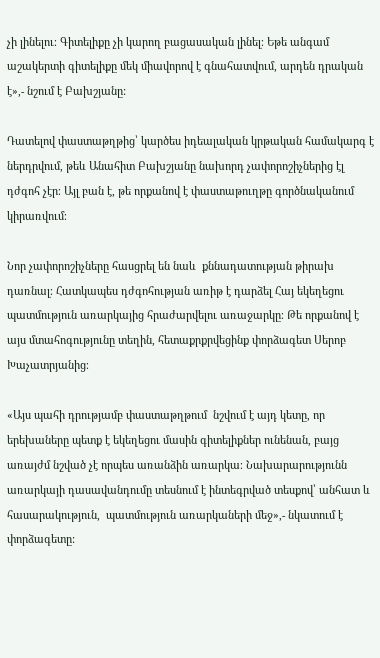չի լինելու։ Գիտելիքը չի կարող բացասական լինել։ Եթե անգամ աշակերտի գիտելիքը մեկ միավորով է գնահատվում, արդեն դրական է»,- նշում է Բախշյանը:

Դատելով փաստաթղթից՝ կարծես իդեալական կրթական համակարգ է ներդրվում, թեև Անահիտ Բախշյանը նախորդ չափորոշիչներից էլ դժգոհ չէր։ Այլ բան է, թե որքանով է փաստաթուղթը գործնականում կիրառվում։

Նոր չափորոշիչները հասցրել են նաև  քննադատության թիրախ դառնալ։ Հատկապես դժգոհության առիթ է դարձել Հայ եկեղեցու պատմություն առարկայից հրաժարվելու առաջարկը։ Թե որքանով է այս մտահոգությունը տեղին, հետաքրքրվեցինք փորձագետ Սերոբ Խաչատրյանից։

«Այս պահի դրությամբ փաստաթղթում  նշվում է այդ կետը, որ երեխաները պետք է եկեղեցու մասին գիտելիքներ ունենան, բայց առայժմ նշված չէ որպես առանձին առարկա։ Նախարարությունն առարկայի դասավանդումը տեսնում է ինտեգրված տեսքով՝ անհատ և հասարակություն,  պատմություն առարկաների մեջ»,- նկատում է փորձագետը: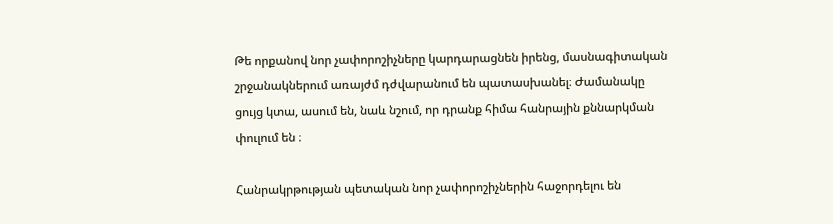Թե որքանով նոր չափորոշիչները կարդարացնեն իրենց, մասնագիտական շրջանակներում առայժմ դժվարանում են պատասխանել։ Ժամանակը ցույց կտա, ասում են, նաև նշում, որ դրանք հիմա հանրային քննարկման փուլում են ։

Հանրակրթության պետական նոր չափորոշիչներին հաջորդելու են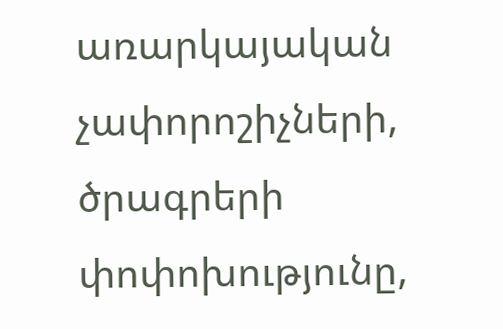առարկայական չափորոշիչների, ծրագրերի փոփոխությունը,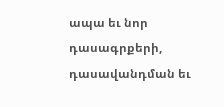ապա եւ նոր դասագրքերի, դասավանդման եւ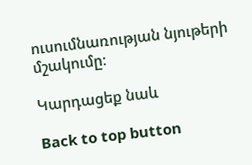ուսումնառության նյութերի մշակումը։

Կարդացեք նաև

Back to top button